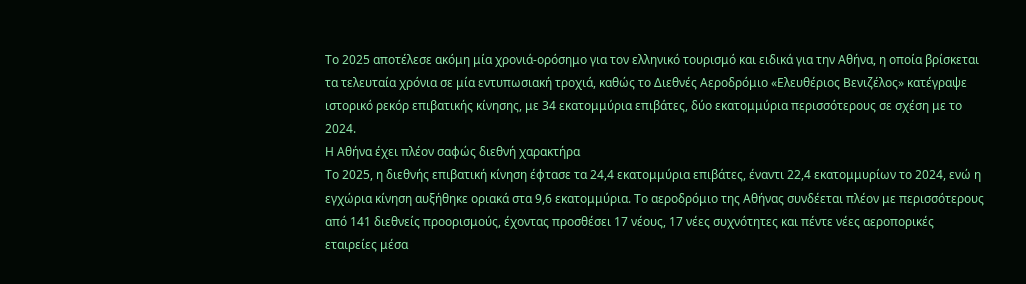Το 2025 αποτέλεσε ακόμη μία χρονιά-ορόσημο για τον ελληνικό τουρισμό και ειδικά για την Αθήνα, η οποία βρίσκεται τα τελευταία χρόνια σε μία εντυπωσιακή τροχιά, καθώς το Διεθνές Αεροδρόμιο «Ελευθέριος Βενιζέλος» κατέγραψε ιστορικό ρεκόρ επιβατικής κίνησης, με 34 εκατομμύρια επιβάτες, δύο εκατομμύρια περισσότερους σε σχέση με το 2024.
Η Αθήνα έχει πλέον σαφώς διεθνή χαρακτήρα
Το 2025, η διεθνής επιβατική κίνηση έφτασε τα 24,4 εκατομμύρια επιβάτες, έναντι 22,4 εκατομμυρίων το 2024, ενώ η εγχώρια κίνηση αυξήθηκε οριακά στα 9,6 εκατομμύρια. Το αεροδρόμιο της Αθήνας συνδέεται πλέον με περισσότερους από 141 διεθνείς προορισμούς, έχοντας προσθέσει 17 νέους, 17 νέες συχνότητες και πέντε νέες αεροπορικές εταιρείες μέσα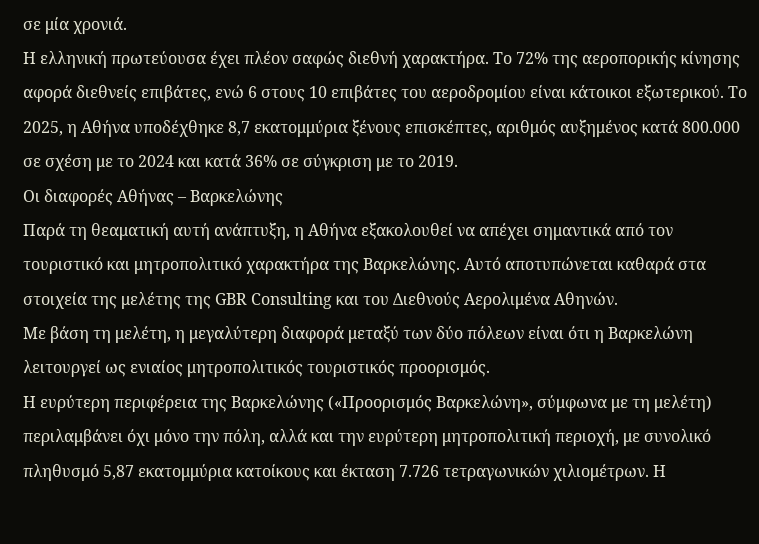σε μία χρονιά.
Η ελληνική πρωτεύουσα έχει πλέον σαφώς διεθνή χαρακτήρα. Το 72% της αεροπορικής κίνησης αφορά διεθνείς επιβάτες, ενώ 6 στους 10 επιβάτες του αεροδρομίου είναι κάτοικοι εξωτερικού. Το 2025, η Αθήνα υποδέχθηκε 8,7 εκατομμύρια ξένους επισκέπτες, αριθμός αυξημένος κατά 800.000 σε σχέση με το 2024 και κατά 36% σε σύγκριση με το 2019.
Οι διαφορές Αθήνας – Βαρκελώνης
Παρά τη θεαματική αυτή ανάπτυξη, η Αθήνα εξακολουθεί να απέχει σημαντικά από τον τουριστικό και μητροπολιτικό χαρακτήρα της Βαρκελώνης. Αυτό αποτυπώνεται καθαρά στα στοιχεία της μελέτης της GBR Consulting και του Διεθνούς Αερολιμένα Αθηνών.
Με βάση τη μελέτη, η μεγαλύτερη διαφορά μεταξύ των δύο πόλεων είναι ότι η Βαρκελώνη λειτουργεί ως ενιαίος μητροπολιτικός τουριστικός προορισμός.
Η ευρύτερη περιφέρεια της Βαρκελώνης («Προορισμός Βαρκελώνη», σύμφωνα με τη μελέτη) περιλαμβάνει όχι μόνο την πόλη, αλλά και την ευρύτερη μητροπολιτική περιοχή, με συνολικό πληθυσμό 5,87 εκατομμύρια κατοίκους και έκταση 7.726 τετραγωνικών χιλιομέτρων. Η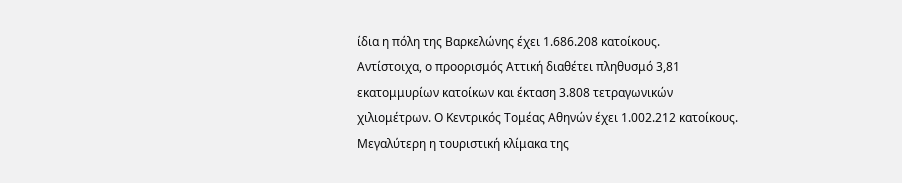ίδια η πόλη της Βαρκελώνης έχει 1.686.208 κατοίκους.
Αντίστοιχα, ο προορισμός Αττική διαθέτει πληθυσμό 3,81 εκατομμυρίων κατοίκων και έκταση 3.808 τετραγωνικών χιλιομέτρων. Ο Κεντρικός Τομέας Αθηνών έχει 1.002.212 κατοίκους.
Μεγαλύτερη η τουριστική κλίμακα της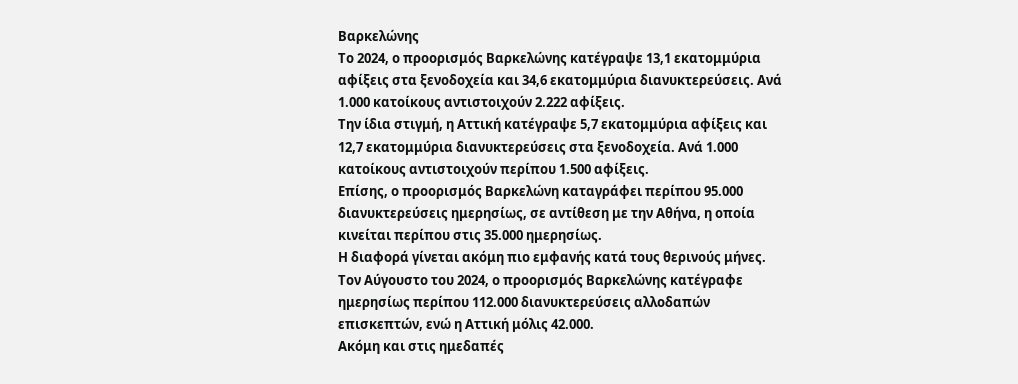Βαρκελώνης
Το 2024, ο προορισμός Βαρκελώνης κατέγραψε 13,1 εκατομμύρια αφίξεις στα ξενοδοχεία και 34,6 εκατομμύρια διανυκτερεύσεις. Ανά 1.000 κατοίκους αντιστοιχούν 2.222 αφίξεις.
Την ίδια στιγμή, η Αττική κατέγραψε 5,7 εκατομμύρια αφίξεις και 12,7 εκατομμύρια διανυκτερεύσεις στα ξενοδοχεία. Ανά 1.000 κατοίκους αντιστοιχούν περίπου 1.500 αφίξεις.
Επίσης, ο προορισμός Βαρκελώνη καταγράφει περίπου 95.000 διανυκτερεύσεις ημερησίως, σε αντίθεση με την Αθήνα, η οποία κινείται περίπου στις 35.000 ημερησίως.
Η διαφορά γίνεται ακόμη πιο εμφανής κατά τους θερινούς μήνες. Τον Αύγουστο του 2024, ο προορισμός Βαρκελώνης κατέγραφε ημερησίως περίπου 112.000 διανυκτερεύσεις αλλοδαπών επισκεπτών, ενώ η Αττική μόλις 42.000.
Ακόμη και στις ημεδαπές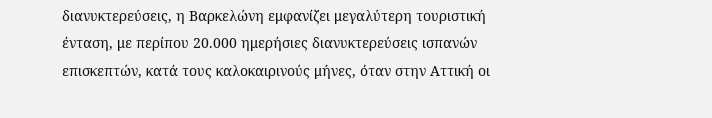διανυκτερεύσεις, η Βαρκελώνη εμφανίζει μεγαλύτερη τουριστική ένταση, με περίπου 20.000 ημερήσιες διανυκτερεύσεις ισπανών επισκεπτών, κατά τους καλοκαιρινούς μήνες, όταν στην Αττική οι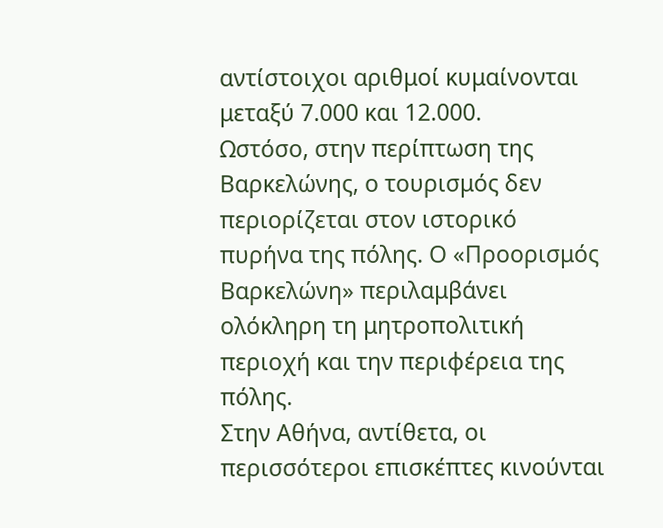αντίστοιχοι αριθμοί κυμαίνονται μεταξύ 7.000 και 12.000.
Ωστόσο, στην περίπτωση της Βαρκελώνης, ο τουρισμός δεν περιορίζεται στον ιστορικό πυρήνα της πόλης. Ο «Προορισμός Βαρκελώνη» περιλαμβάνει ολόκληρη τη μητροπολιτική περιοχή και την περιφέρεια της πόλης.
Στην Αθήνα, αντίθετα, οι περισσότεροι επισκέπτες κινούνται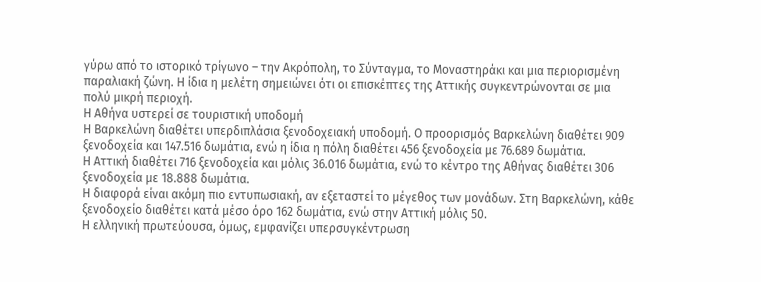γύρω από το ιστορικό τρίγωνο – την Ακρόπολη, το Σύνταγμα, το Μοναστηράκι και μια περιορισμένη παραλιακή ζώνη. Η ίδια η μελέτη σημειώνει ότι οι επισκέπτες της Αττικής συγκεντρώνονται σε μια πολύ μικρή περιοχή.
Η Αθήνα υστερεί σε τουριστική υποδομή
Η Βαρκελώνη διαθέτει υπερδιπλάσια ξενοδοχειακή υποδομή. Ο προορισμός Βαρκελώνη διαθέτει 909 ξενοδοχεία και 147.516 δωμάτια, ενώ η ίδια η πόλη διαθέτει 456 ξενοδοχεία με 76.689 δωμάτια.
Η Αττική διαθέτει 716 ξενοδοχεία και μόλις 36.016 δωμάτια, ενώ το κέντρο της Αθήνας διαθέτει 306 ξενοδοχεία με 18.888 δωμάτια.
Η διαφορά είναι ακόμη πιο εντυπωσιακή, αν εξεταστεί το μέγεθος των μονάδων. Στη Βαρκελώνη, κάθε ξενοδοχείο διαθέτει κατά μέσο όρο 162 δωμάτια, ενώ στην Αττική μόλις 50.
Η ελληνική πρωτεύουσα, όμως, εμφανίζει υπερσυγκέντρωση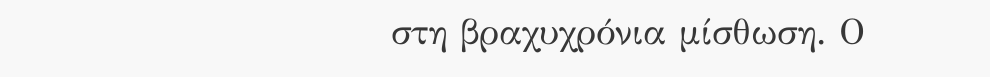στη βραχυχρόνια μίσθωση. Ο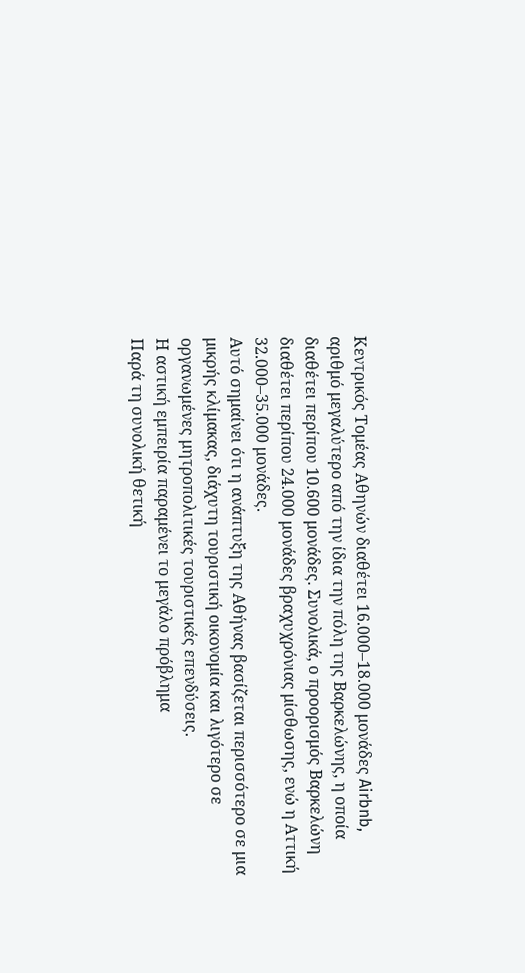Κεντρικός Τομέας Αθηνών διαθέτει 16.000–18.000 μονάδες Airbnb, αριθμό μεγαλύτερο από την ίδια την πόλη της Βαρκελώνης, η οποία διαθέτει περίπου 10.600 μονάδες. Συνολικά, ο προορισμός Βαρκελώνη διαθέτει περίπου 24.000 μονάδες βραχυχρόνιας μίσθωσης, ενώ η Αττική 32.000–35.000 μονάδες.
Αυτό σημαίνει ότι η ανάπτυξη της Αθήνας βασίζεται περισσότερο σε μια μικρής κλίμακας, διάχυτη τουριστική οικονομία και λιγότερο σε οργανωμένες μητροπολιτικές τουριστικές επενδύσεις.
Η αστική εμπειρία παραμένει το μεγάλο πρόβλημα
Παρά τη συνολική θετική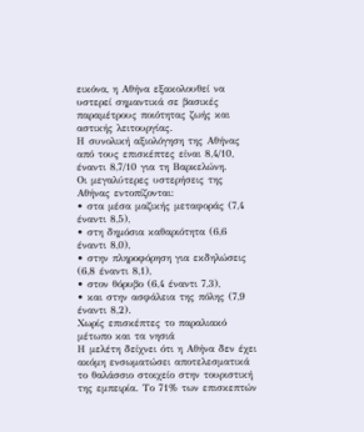εικόνα, η Αθήνα εξακολουθεί να υστερεί σημαντικά σε βασικές παραμέτρους ποιότητας ζωής και αστικής λειτουργίας.
Η συνολική αξιολόγηση της Αθήνας από τους επισκέπτες είναι 8,4/10, έναντι 8,7/10 για τη Βαρκελώνη.
Οι μεγαλύτερες υστερήσεις της Αθήνας εντοπίζονται:
• στα μέσα μαζικής μεταφοράς (7,4 έναντι 8,5),
• στη δημόσια καθαριότητα (6,6 έναντι 8,0),
• στην πληροφόρηση για εκδηλώσεις (6,8 έναντι 8,1),
• στον θόρυβο (6,4 έναντι 7,3),
• και στην ασφάλεια της πόλης (7,9 έναντι 8,2).
Χωρίς επισκέπτες το παραλιακό μέτωπο και τα νησιά
Η μελέτη δείχνει ότι η Αθήνα δεν έχει ακόμη ενσωματώσει αποτελεσματικά το θαλάσσιο στοιχείο στην τουριστική της εμπειρία. Το 71% των επισκεπτών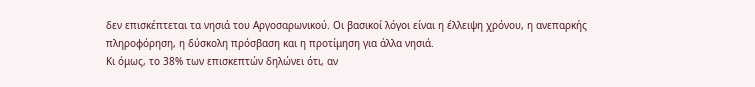δεν επισκέπτεται τα νησιά του Αργοσαρωνικού. Οι βασικοί λόγοι είναι η έλλειψη χρόνου, η ανεπαρκής πληροφόρηση, η δύσκολη πρόσβαση και η προτίμηση για άλλα νησιά.
Κι όμως, το 38% των επισκεπτών δηλώνει ότι, αν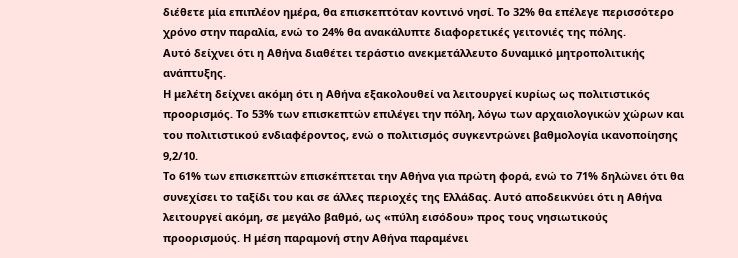διέθετε μία επιπλέον ημέρα, θα επισκεπτόταν κοντινό νησί. Το 32% θα επέλεγε περισσότερο χρόνο στην παραλία, ενώ το 24% θα ανακάλυπτε διαφορετικές γειτονιές της πόλης.
Αυτό δείχνει ότι η Αθήνα διαθέτει τεράστιο ανεκμετάλλευτο δυναμικό μητροπολιτικής ανάπτυξης.
Η μελέτη δείχνει ακόμη ότι η Αθήνα εξακολουθεί να λειτουργεί κυρίως ως πολιτιστικός προορισμός. Το 53% των επισκεπτών επιλέγει την πόλη, λόγω των αρχαιολογικών χώρων και του πολιτιστικού ενδιαφέροντος, ενώ ο πολιτισμός συγκεντρώνει βαθμολογία ικανοποίησης 9,2/10.
Το 61% των επισκεπτών επισκέπτεται την Αθήνα για πρώτη φορά, ενώ το 71% δηλώνει ότι θα συνεχίσει το ταξίδι του και σε άλλες περιοχές της Ελλάδας. Αυτό αποδεικνύει ότι η Αθήνα λειτουργεί ακόμη, σε μεγάλο βαθμό, ως «πύλη εισόδου» προς τους νησιωτικούς προορισμούς. Η μέση παραμονή στην Αθήνα παραμένει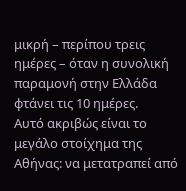μικρή – περίπου τρεις ημέρες – όταν η συνολική παραμονή στην Ελλάδα φτάνει τις 10 ημέρες.
Αυτό ακριβώς είναι το μεγάλο στοίχημα της Αθήνας: να μετατραπεί από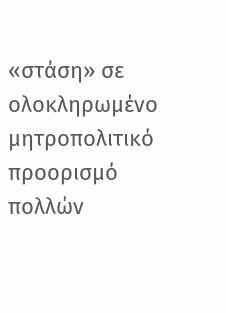«στάση» σε ολοκληρωμένο μητροπολιτικό προορισμό πολλών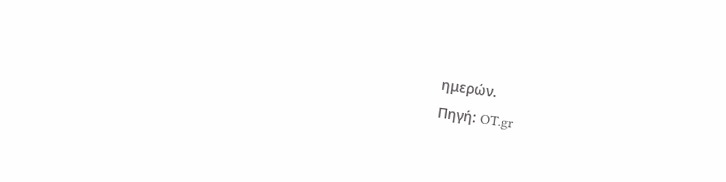ημερών.
Πηγή: OT.gr